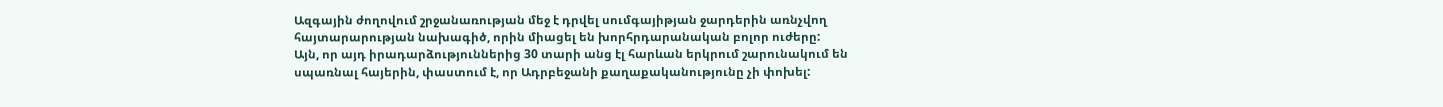Ազգային ժողովում շրջանառության մեջ է դրվել սումգայիթյան ջարդերին առնչվող հայտարարության նախագիծ, որին միացել են խորհրդարանական բոլոր ուժերը:
Այն, որ այդ իրադարձություններից 30 տարի անց էլ հարևան երկրում շարունակում են սպառնալ հայերին, փաստում է, որ Ադրբեջանի քաղաքականությունը չի փոխել: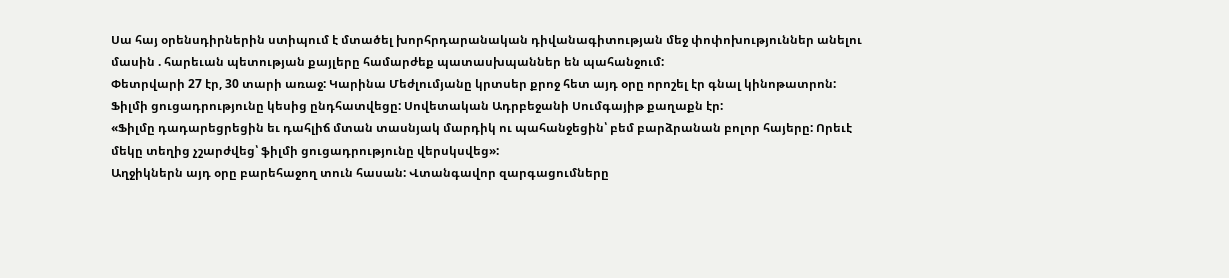Սա հայ օրենսդիրներին ստիպում է մտածել խորհրդարանական դիվանագիտության մեջ փոփոխություններ անելու մասին . հարեւան պետության քայլերը համարժեք պատասխպաններ են պահանջում:
Փետրվարի 27 էր, 30 տարի առաջ: Կարինա Մեժլումյանը կրտսեր քրոջ հետ այդ օրը որոշել էր գնալ կինոթատրոն: Ֆիլմի ցուցադրությունը կեսից ընդհատվեցը: Սովետական Ադրբեջանի Սումգայիթ քաղաքն էր:
«Ֆիլմը դադարեցրեցին եւ դահլիճ մտան տասնյակ մարդիկ ու պահանջեցին՝ բեմ բարձրանան բոլոր հայերը: Որեւէ մեկը տեղից չշարժվեց՝ ֆիլմի ցուցադրությունը վերսկսվեց»:
Աղջիկներն այդ օրը բարեհաջող տուն հասան: Վտանգավոր զարգացումները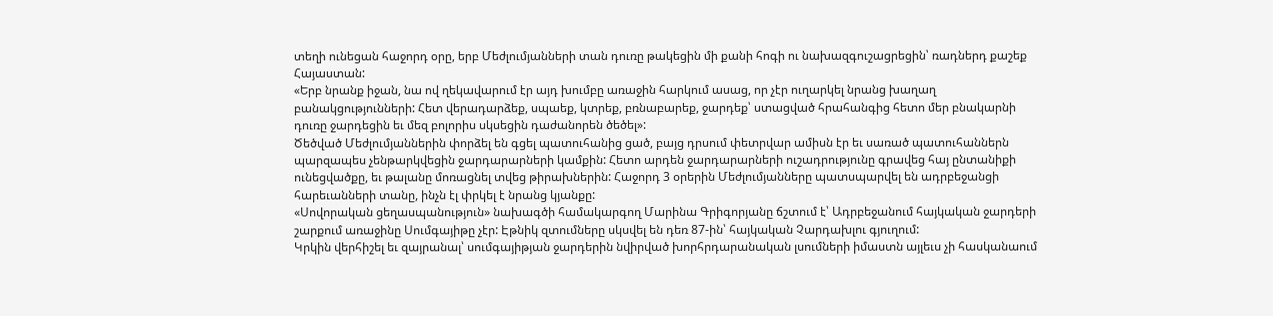տեղի ունեցան հաջորդ օրը, երբ Մեժլումյանների տան դուռը թակեցին մի քանի հոգի ու նախազգուշացրեցին՝ ռադներդ քաշեք Հայաստան:
«Երբ նրանք իջան, նա ով ղեկավարում էր այդ խումբը առաջին հարկում ասաց, որ չէր ուղարկել նրանց խաղաղ բանակցությունների: Հետ վերադարձեք, սպաեք, կտրեք, բռնաբարեք, ջարդեք՝ ստացված հրահանգից հետո մեր բնակարնի դուռը ջարդեցին եւ մեզ բոլորիս սկսեցին դաժանորեն ծեծել»:
Ծեծված Մեժլումյաններին փորձել են գցել պատուհանից ցած, բայց դրսում փետրվար ամիսն էր եւ սառած պատուհաններն պարզապես չենթարկվեցին ջարդարարների կամքին: Հետո արդեն ջարդարարների ուշադրությունը գրավեց հայ ընտանիքի ունեցվածքը, եւ թալանը մոռացնել տվեց թիրախներին: Հաջորդ 3 օրերին Մեժլումյանները պատսպարվել են ադրբեջանցի հարեւանների տանը, ինչն էլ փրկել է նրանց կյանքը:
«Սովորական ցեղասպանություն» նախագծի համակարգող Մարինա Գրիգորյանը ճշտում է՝ Ադրբեջանում հայկական ջարդերի շարքում առաջինը Սումգայիթը չէր: Էթնիկ զտումները սկսվել են դեռ 87-ին՝ հայկական Չարդախլու գյուղում:
Կրկին վերհիշել եւ զայրանալ՝ սումգայիթյան ջարդերին նվիրված խորհրդարանական լսումների իմաստն այլեւս չի հասկանաում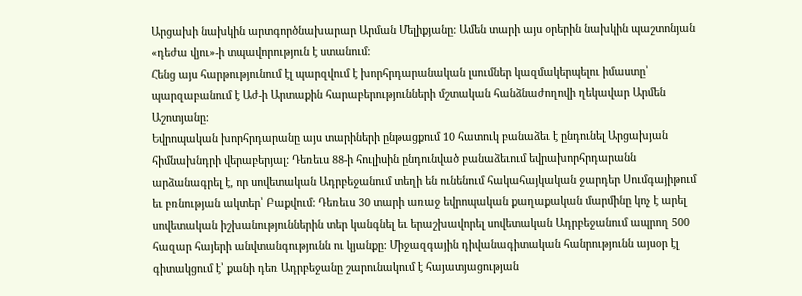Արցախի նախկին արտգործնախարար Արման Մելիքյանը: Ամեն տարի այս օրերին նախկին պաշտոնյան «դեժա վյու»-ի տպավորություն է ստանում:
Հենց այս հարթությունում էլ պարզվում է խորհրդարանական լսումներ կազմակերպելու իմաստը՝ պարզաբանում է Աժ-ի Արտաքին հարաբերությունների մշտական հանձնաժողովի ղեկավար Արմեն Աշոտյանը:
Եվրոպական խորհրդարանը այս տարիների ընթացքում 10 հատուկ բանաձեւ է ընդունել Արցախյան հիմնախնդրի վերաբերյալ: Դեռեւս 88-ի հուլիսին ընդունված բանաձեւում եվրախորհրդարանն արձանագրել է, որ սովետական Ադրբեջանում տեղի են ունենում հակահայկական ջարդեր Սումգայիթում եւ բռնության ակտեր՝ Բաքվում: Դեռեւս 30 տարի առաջ եվրոպական քաղաքական մարմինը կոչ է արել սովետական իշխանություններին տեր կանգնել եւ երաշխավորել սովետական Ադրբեջանում ապրող 500 հազար հայերի անվտանգությունն ու կյանքը: Միջազգային դիվանագիտական հանրությունն այսօր էլ գիտակցում է՝ քանի դեռ Ադրբեջանը շարունակում է հայատյացության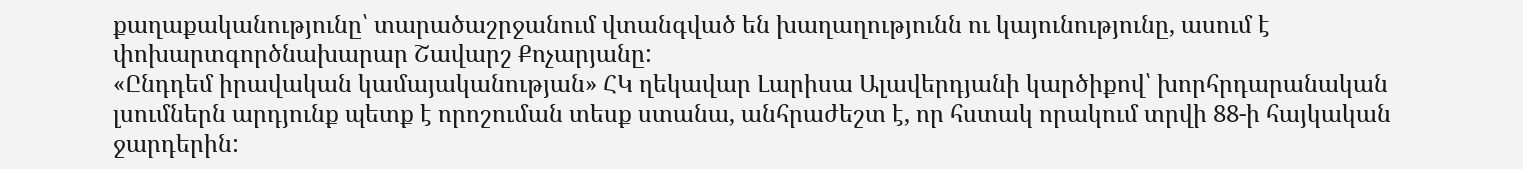քաղաքականությունը՝ տարածաշրջանում վտանգված են խաղաղությունն ու կայունությունը, ասում է փոխարտգործնախարար Շավարշ Քոչարյանը:
«Ընդդեմ իրավական կամայականության» ՀԿ ղեկավար Լարիսա Ալավերդյանի կարծիքով՝ խորհրդարանական լսումներն արդյունք պետք է որոշուման տեսք ստանա, անհրաժեշտ է, որ հստակ որակում տրվի 88-ի հայկական ջարդերին: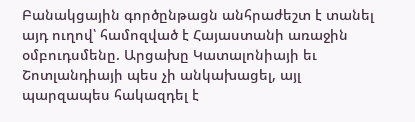Բանակցային գործընթացն անհրաժեշտ է տանել այդ ուղով՝ համոզված է Հայաստանի առաջին օմբուդսմենը. Արցախը Կատալոնիայի եւ Շոտլանդիայի պես չի անկախացել, այլ պարզապես հակազդել է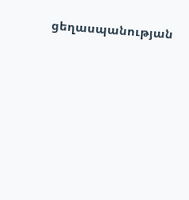ցեղասպանության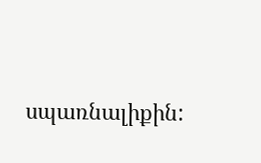սպառնալիքին: